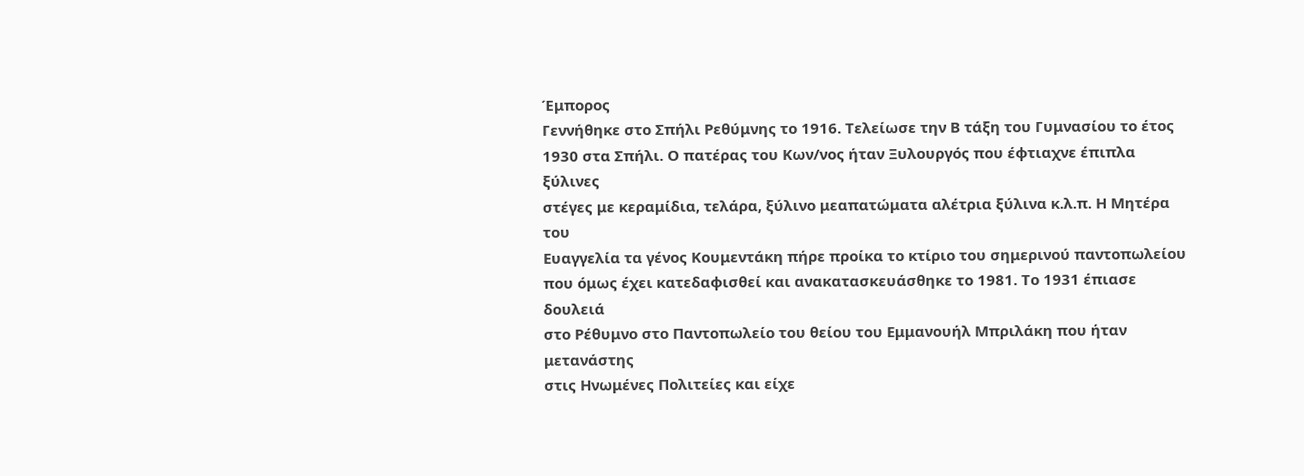Έμπορος
Γεννήθηκε στο Σπήλι Ρεθύμνης το 1916. Τελείωσε την Β τάξη του Γυμνασίου το έτος
1930 στα Σπήλι. Ο πατέρας του Κων/νος ήταν Ξυλουργός που έφτιαχνε έπιπλα ξύλινες
στέγες με κεραμίδια, τελάρα, ξύλινο μεαπατώματα αλέτρια ξύλινα κ.λ.π. Η Μητέρα του
Ευαγγελία τα γένος Κουμεντάκη πήρε προίκα το κτίριο του σημερινού παντοπωλείου
που όμως έχει κατεδαφισθεί και ανακατασκευάσθηκε το 1981. Το 1931 έπιασε δουλειά
στο Ρέθυμνο στο Παντοπωλείο του θείου του Εμμανουήλ Μπριλάκη που ήταν μετανάστης
στις Ηνωμένες Πολιτείες και είχε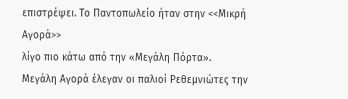επιστρέψει. Το Παντοπωλείο ήταν στην <<Μικρή Αγορά>>
λίγο πιο κάτω από την «Μεγάλη Πόρτα». Μεγάλη Αγορά έλεγαν οι παλιοί Ρεθεμνιώτες την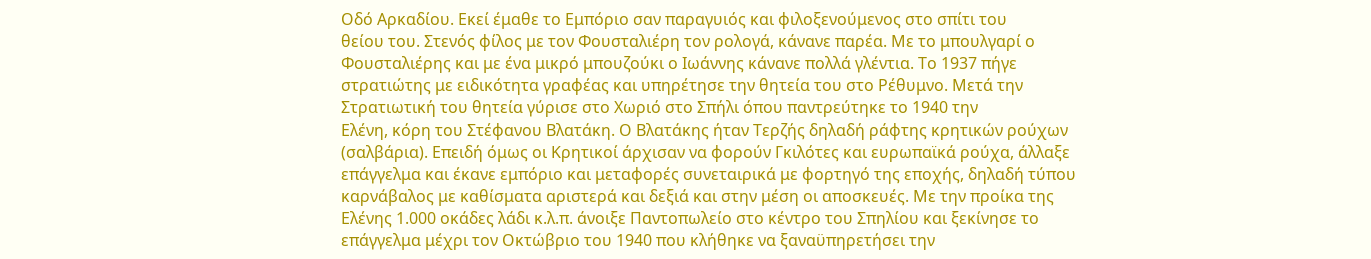Οδό Αρκαδίου. Εκεί έμαθε το Εμπόριο σαν παραγυιός και φιλοξενούμενος στο σπίτι του
θείου του. Στενός φίλος με τον Φουσταλιέρη τον ρολογά, κάνανε παρέα. Με το μπουλγαρί ο
Φουσταλιέρης και με ένα μικρό μπουζούκι ο Ιωάννης κάνανε πολλά γλέντια. Το 1937 πήγε
στρατιώτης με ειδικότητα γραφέας και υπηρέτησε την θητεία του στο Ρέθυμνο. Μετά την
Στρατιωτική του θητεία γύρισε στο Χωριό στο Σπήλι όπου παντρεύτηκε το 1940 την
Ελένη, κόρη του Στέφανου Βλατάκη. Ο Βλατάκης ήταν Τερζής δηλαδή ράφτης κρητικών ρούχων
(σαλβάρια). Επειδή όμως οι Κρητικοί άρχισαν να φορούν Γκιλότες και ευρωπαϊκά ρούχα, άλλαξε
επάγγελμα και έκανε εμπόριο και μεταφορές συνεταιρικά με φορτηγό της εποχής, δηλαδή τύπου
καρνάβαλος με καθίσματα αριστερά και δεξιά και στην μέση οι αποσκευές. Με την προίκα της
Ελένης 1.000 οκάδες λάδι κ.λ.π. άνοιξε Παντοπωλείο στο κέντρο του Σπηλίου και ξεκίνησε το
επάγγελμα μέχρι τον Οκτώβριο του 1940 που κλήθηκε να ξαναϋπηρετήσει την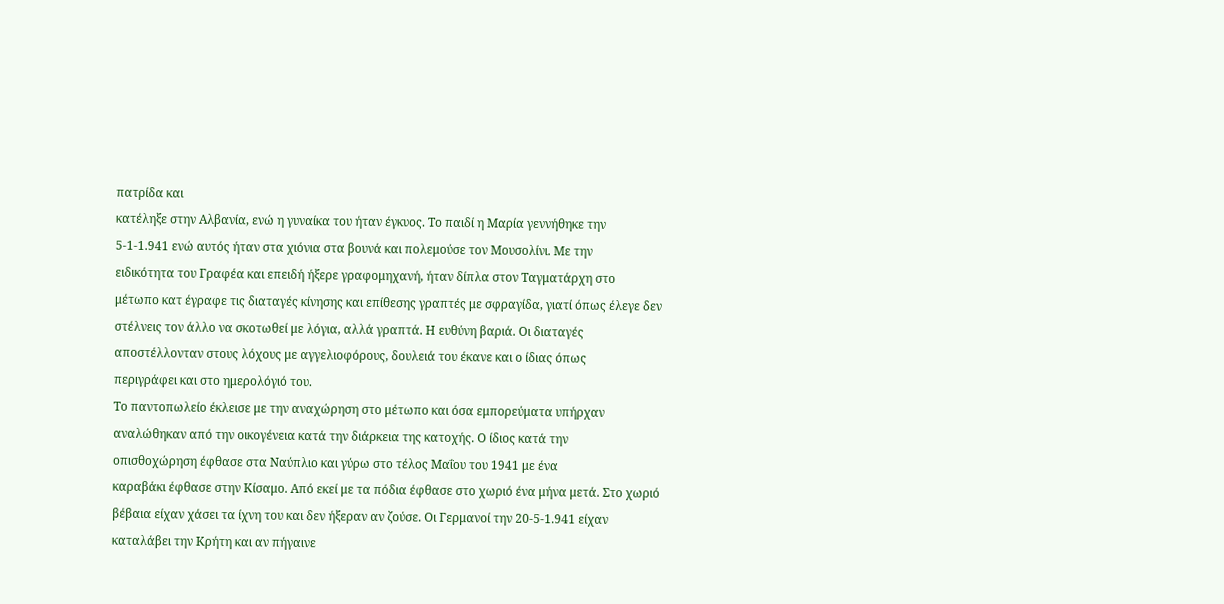πατρίδα και
κατέληξε στην Αλβανία, ενώ η γυναίκα του ήταν έγκυος. Το παιδί η Μαρία γεννήθηκε την
5-1-1.941 ενώ αυτός ήταν στα χιόνια στα βουνά και πολεμούσε τον Μουσολίνι. Με την
ειδικότητα του Γραφέα και επειδή ήξερε γραφομηχανή, ήταν δίπλα στον Ταγματάρχη στο
μέτωπο κατ έγραφε τις διαταγές κίνησης και επίθεσης γραπτές με σφραγίδα, γιατί όπως έλεγε δεν
στέλνεις τον άλλο να σκοτωθεί με λόγια, αλλά γραπτά. Η ευθύνη βαριά. Οι διαταγές
αποστέλλονταν στους λόχους με αγγελιοφόρους, δουλειά του έκανε και ο ίδιας όπως
περιγράφει και στο ημερολόγιό του.
Το παντοπωλείο έκλεισε με την αναχώρηση στο μέτωπο και όσα εμπορεύματα υπήρχαν
αναλώθηκαν από την οικογένεια κατά την διάρκεια της κατοχής. Ο ίδιος κατά την
οπισθοχώρηση έφθασε στα Ναύπλιο και γύρω στο τέλος Μαΐου του 1941 με ένα
καραβάκι έφθασε στην Κίσαμο. Από εκεί με τα πόδια έφθασε στο χωριό ένα μήνα μετά. Στο χωριό
βέβαια είχαν χάσει τα ίχνη του και δεν ήξεραν αν ζούσε. Οι Γερμανοί την 20-5-1.941 είχαν
καταλάβει την Κρήτη και αν πήγαινε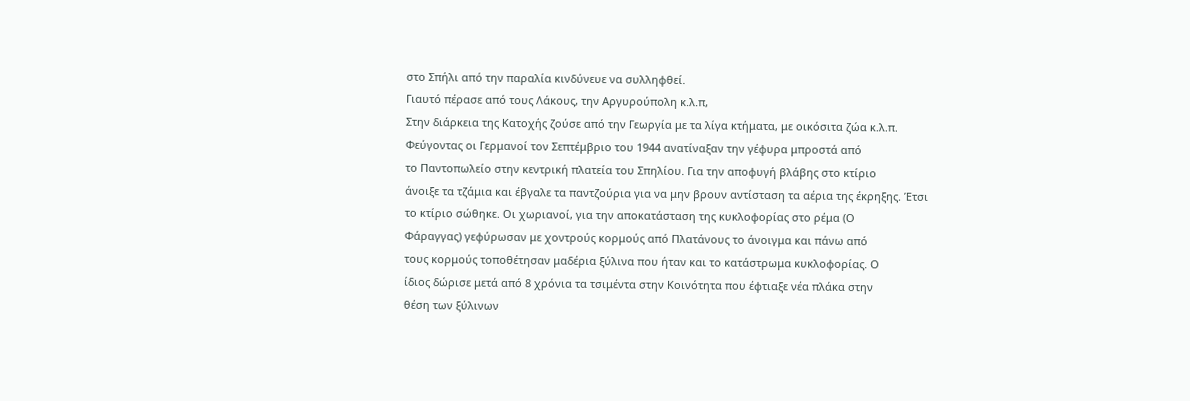στο Σπήλι από την παραλία κινδύνευε να συλληφθεί.
Γιαυτό πέρασε από τους Λάκους, την Αργυρούπολη κ.λ.π,
Στην διάρκεια της Κατοχής ζούσε από την Γεωργία με τα λίγα κτήματα, με οικόσιτα ζώα κ.λ.π.
Φεύγοντας οι Γερμανοί τον Σεπτέμβριο του 1944 ανατίναξαν την γέφυρα μπροστά από
το Παντοπωλείο στην κεντρική πλατεία του Σπηλίου. Για την αποφυγή βλάβης στο κτίριο
άνοιξε τα τζάμια και έβγαλε τα παντζούρια για να μην βρουν αντίσταση τα αέρια της έκρηξης. Έτσι
το κτίριο σώθηκε. Οι χωριανοί, για την αποκατάσταση της κυκλοφορίας στο ρέμα (Ο
Φάραγγας) γεφύρωσαν με χοντρούς κορμούς από Πλατάνους το άνοιγμα και πάνω από
τους κορμούς τοποθέτησαν μαδέρια ξύλινα που ήταν και το κατάστρωμα κυκλοφορίας. Ο
ίδιος δώρισε μετά από 8 χρόνια τα τσιμέντα στην Κοινότητα που έφτιαξε νέα πλάκα στην
θέση των ξύλινων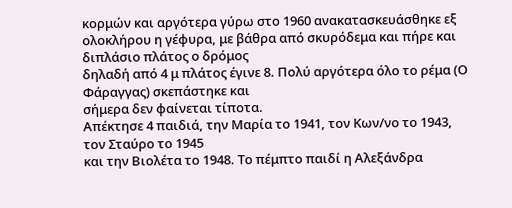κορμών και αργότερα γύρω στο 1960 ανακατασκευάσθηκε εξ
ολοκλήρου η γέφυρα, με βάθρα από σκυρόδεμα και πήρε και διπλάσιο πλάτος ο δρόμος
δηλαδή από 4 μ πλάτος έγινε 8. Πολύ αργότερα όλο το ρέμα (Ο Φάραγγας) σκεπάστηκε και
σήμερα δεν φαίνεται τίποτα.
Απέκτησε 4 παιδιά, την Μαρία το 1941, τον Κων/νο το 1943, τον Σταύρο το 1945
και την Βιολέτα το 1948. Το πέμπτο παιδί η Αλεξάνδρα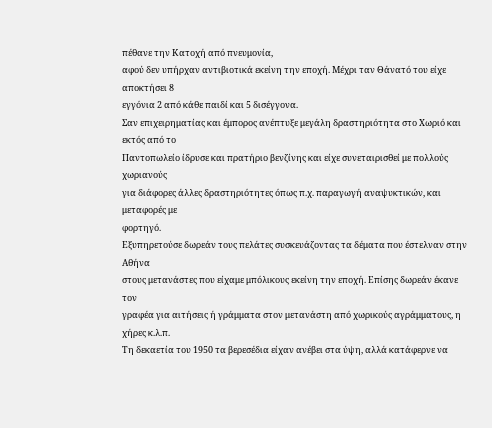πέθανε την Κατοχή από πνευμονία,
αφού δεν υπήρχαν αντιβιοτικά εκείνη την εποχή. Μέχρι ταν Θάνατό του είχε αποκτήσει 8
εγγόνια 2 από κάθε παιδί και 5 δισέγγονα.
Σαν επιχειρηματίας και έμπορος ανέπτυξε μεγάλη δραστηριότητα στο Χωριό και εκτός από το
Παντοπωλείο ίδρυσε και πρατήριο βενζίνης και είχε συνεταιρισθεί με πολλούς χωριανούς
για διάφορες άλλες δραστηριότητες όπως π.χ. παραγωγή αναψυκτικών, και μεταφορές με
φορτηγό.
Εξυπηρετούσε δωρεάν τους πελάτες συσκευάζοντας τα δέματα που έστελναν στην Αθήνα
στους μετανάστες που είχαμε μπόλικους εκείνη την εποχή. Επίσης δωρεάν έκανε τον
γραφέα για αιτήσεις ή γράμματα στον μετανάστη από χωρικούς αγράμματους, η χήρες κ.λ.π.
Τη δεκαετία του 1950 τα βερεσέδια είχαν ανέβει στα ύψη, αλλά κατάφερνε να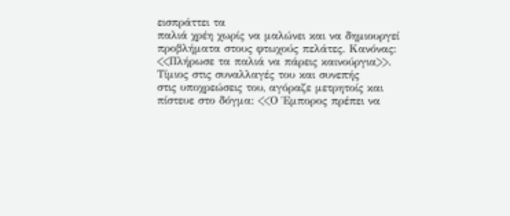εισπράττει τα
παλιά χρέη χωρίς να μαλώνει και να δημιουργεί προβλήματα στους φτωχούς πελάτες. Κανόνας:
<<Πλήρωσε τα παλιά να πάρεις καινούργια>>. Τίμιος στις συναλλαγές του και συνεπής
στις υποχρεώσεις του, αγόραζε μετρητοίς και πίστευε στο δόγμα: <<Ο Έμπορος πρέπει να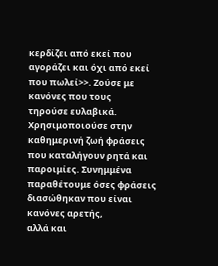κερδίζει από εκεί που αγοράζει και όχι από εκεί που πωλεί>>. Ζούσε με κανόνες που τους
τηρούσε ευλαβικά. Χρησιμοποιούσε στην καθημερινή ζωή φράσεις που καταλήγουν ρητά και
παροιμίες. Συνημμένα παραθέτουμε όσες φράσεις διασώθηκαν που είναι κανόνες αρετής,
αλλά και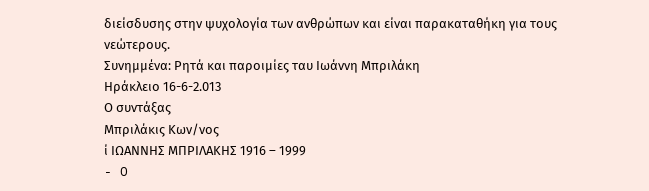διείσδυσης στην ψυχολογία των ανθρώπων και είναι παρακαταθήκη για τους
νεώτερους.
Συνημμένα: Ρητά και παροιμίες ταυ Ιωάννη Μπριλάκη
Ηράκλειο 16-6-2.013
Ο συντάξας
Μπριλάκις Κων/νος
ί ΙΩΑΝΝΗΣ ΜΠΡΙΛΑΚΗΣ 1916 – 1999
- O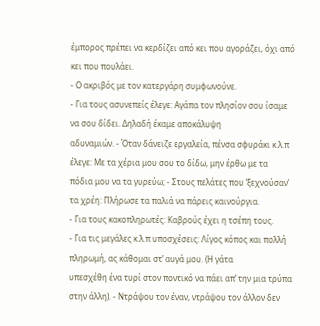έμπορος πρέπει να κερδίζει από κει που αγοράζει, όχι από κει που πουλάει.
- Ο ακριβός με τον κατεργάρη συμφωνούνε.
- Για τους ασυνεπείς έλεγε: Αγάπα τον πλησίον σου ίσαμε να σου δίδει. Δηλαδή έκαμε αποκάλυψη
αδυναμιών. - Όταν δάνειζε εργαλεία, πένσα σφυράκι κ.λ.π έλεγε: Με τα χέρια μου σου το δίδω, μην έρθω με τα
πόδια μου να τα γυρεύω; - Στους πελάτες που ‘ξεχνούσαν’ τα χρέη: Πλήρωσε τα παλιά να πάρεις καινούργια.
- Για τους κακοπληρωτές: Καβρούς έχει η τσέπη τους.
- Για τις μεγάλες κ.λ.π υποσχέσεις: Λίγος κόπος και πολλή πληρωμή, ας κάθομαι στ’ αυγά μου. (Η γάτα
υπεσχέθη ένα τυρί στον ποντικό να πάει απ’ την μια τρύπα στην άλλη). - Ντράψου τον έναν, ντράψου τον άλλον δεν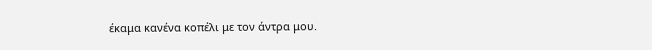έκαμα κανένα κοπέλι με τον άντρα μου.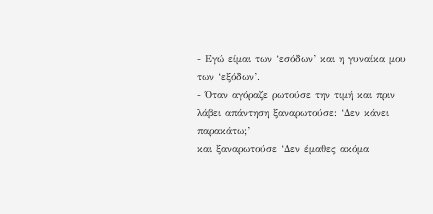- Εγώ είμαι των ‘εσόδων’ και η γυναίκα μου των ‘εξόδων’.
- Όταν αγόραζε ρωτούσε την τιμή και πριν λάβει απάντηση ξαναρωτούσε: ‘Δεν κάνει παρακάτω;’
και ξαναρωτούσε ‘Δεν έμαθες ακόμα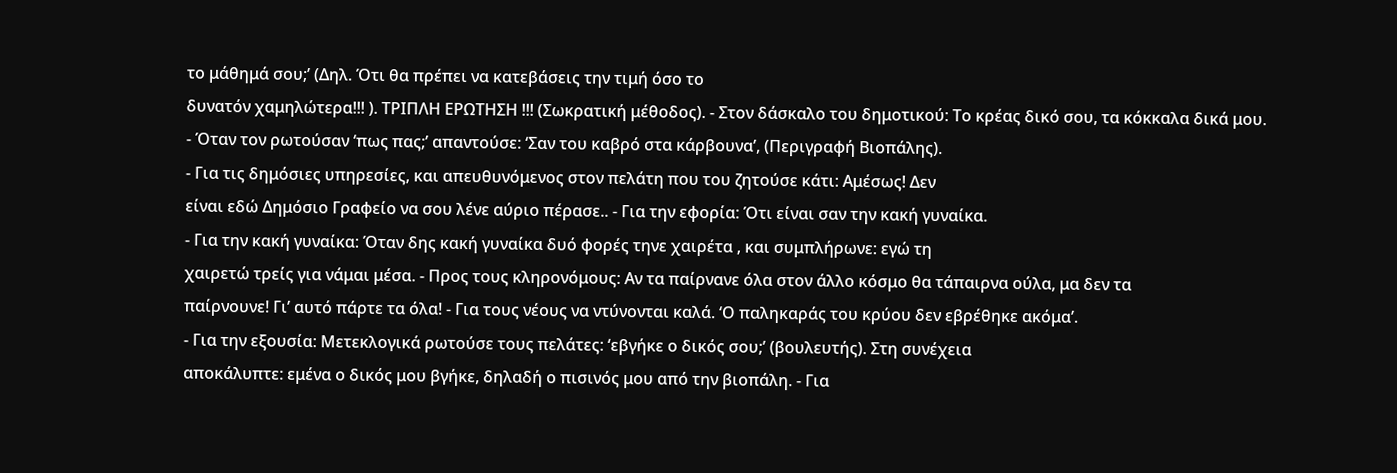το μάθημά σου;’ (Δηλ. Ότι θα πρέπει να κατεβάσεις την τιμή όσο το
δυνατόν χαμηλώτερα!!! ). ΤΡΙΠΛΗ ΕΡΩΤΗΣΗ !!! (Σωκρατική μέθοδος). - Στον δάσκαλο του δημοτικού: Το κρέας δικό σου, τα κόκκαλα δικά μου.
- Όταν τον ρωτούσαν ‘πως πας;’ απαντούσε: ‘Σαν του καβρό στα κάρβουνα’, (Περιγραφή Βιοπάλης).
- Για τις δημόσιες υπηρεσίες, και απευθυνόμενος στον πελάτη που του ζητούσε κάτι: Αμέσως! Δεν
είναι εδώ Δημόσιο Γραφείο να σου λένε αύριο πέρασε.. - Για την εφορία: Ότι είναι σαν την κακή γυναίκα.
- Για την κακή γυναίκα: Όταν δης κακή γυναίκα δυό φορές τηνε χαιρέτα , και συμπλήρωνε: εγώ τη
χαιρετώ τρείς για νάμαι μέσα. - Προς τους κληρονόμους: Αν τα παίρνανε όλα στον άλλο κόσμο θα τάπαιρνα ούλα, μα δεν τα
παίρνουνε! Γι’ αυτό πάρτε τα όλα! - Για τους νέους να ντύνονται καλά. ‘Ο παληκαράς του κρύου δεν εβρέθηκε ακόμα’.
- Για την εξουσία: Μετεκλογικά ρωτούσε τους πελάτες: ‘εβγήκε ο δικός σου;’ (βουλευτής). Στη συνέχεια
αποκάλυπτε: εμένα ο δικός μου βγήκε, δηλαδή ο πισινός μου από την βιοπάλη. - Για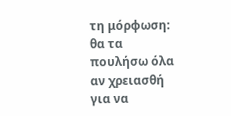τη μόρφωση: θα τα πουλήσω όλα αν χρειασθή για να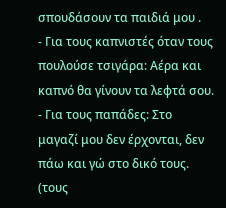σπουδάσουν τα παιδιά μου .
- Για τους καπνιστές όταν τους πουλούσε τσιγάρα: Αέρα και καπνό θα γίνουν τα λεφτά σου.
- Για τους παπάδες: Στο μαγαζί μου δεν έρχονται, δεν πάω και γώ στο δικό τους. (τους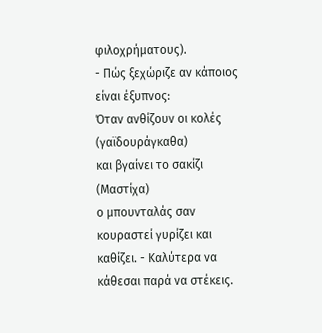φιλοχρήματους).
- Πώς ξεχώριζε αν κάποιος είναι έξυπνος:
Όταν ανθίζουν οι κολές (γαϊδουράγκαθα)
και βγαίνει το σακίζι (Μαστίχα)
ο μπουνταλάς σαν κουραστεί γυρίζει και καθίζει. - Καλύτερα να κάθεσαι παρά να στέκεις.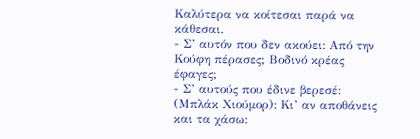Καλύτερα να κοίτεσαι παρά να κάθεσαι.
- Σ’ αυτόν που δεν ακούει: Από την Κούφη πέρασες; Βοδινό κρέας έφαγες;
- Σ’ αυτούς που έδινε βερεσέ: (Μπλάκ Χιούμορ): Κι’ αν αποθάνεις και τα χάσω: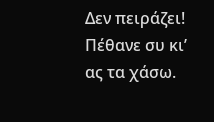Δεν πειράζει!
Πέθανε συ κι’ ας τα χάσω.